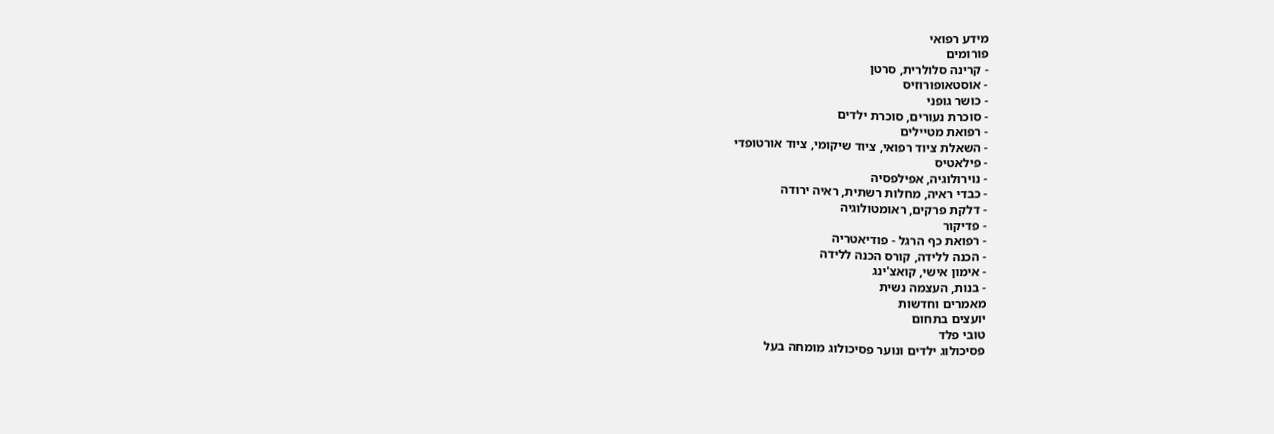מידע רפואי
פורומים
- קרינה סלולרית, סרטן
- אוסטאופורוזיס
- כושר גופני
- סוכרת נעורים, סוכרת ילדים
- רפואת מטיילים
- השאלת ציוד רפואי, ציוד שיקומי, ציוד אורטופדי
- פילאטיס
- נוירולוגיה, אפילפסיה
- כבדי ראיה, מחלות רשתית, ראיה ירודה
- דלקת פרקים, ראומטולוגיה
- פדיקור
- רפואת כף הרגל - פודיאטריה
- הכנה ללידה, קורס הכנה ללידה
- אימון אישי, קואצ'ינג
- בנות, העצמה נשית
מאמרים וחדשות
יועצים בתחום
טובי פלד
פסיכולוג ילדים ונוער פסיכולוג מומחה בעל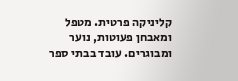קליניקה פרטית. מטפל ומאבחן פעוטות, נוער ומבוגרים. עובד בבתי ספר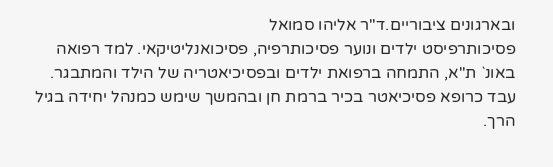ובארגונים ציבוריים.ד"ר אליהו סמואל
פסיכותרפיסט ילדים ונוער פסיכותרפיה, פסיכואנליטיקאי. למד רפואה באונ` ת"א, התמחה ברפואת ילדים ובפסיכיאטריה של הילד והמתבגר. עבד כרופא פסיכיאטר בכיר ברמת חן ובהמשך שימש כמנהל יחידה בגיל הרך.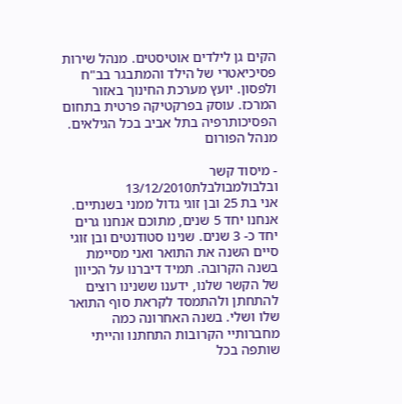הקים גן לילדים אוטיסטים. מנהל שירות פסיכיאטרי של הילד והמתבגר בב"ח ולפסון. יועץ מערכת החינוך באזור המרכז. עוסק בפרקטיקה פרטית בתחום הפסיכותרפיה בתל אביב בכל הגילאים.
מנהל הפורום

- מיסוד קשר ובלבולמבולבלת13/12/2010
אני בת 25 ובן זוגי גדול ממני בשנתיים. אנחנו יחד 5 שנים, מתוכם אנחנו גרים יחד כ- 3 שנים. שנינו סטודנטים ובן זוגי סיים השנה את התואר ואני מסיימת בשנה הקרובה. תמיד דיברנו על הכיוון של הקשר שלנו, ידענו ששנינו רוצים להתחתן ולהתמסד לקראת סוף התואר שלו ושלי. בשנה האחרונה כמה מחברותיי הקרובות התחתנו והייתי שותפה בכל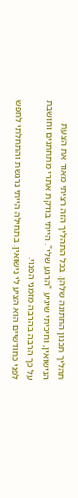תהליך תכנון החתונה שלהן. בכל התהליך הזה רציתי מאוד את הצעת הנישואין, וחיכיתי שיגיע "הרגע שלי". הייתי בודקת אתרי מתחתנים וחושבת על כך הרבה בהרבה מזמני הפנוי.
לפני כחודשיים הוא הציע לי נישואין. בתחילה הייתי נרגשת והתחלתי לחפש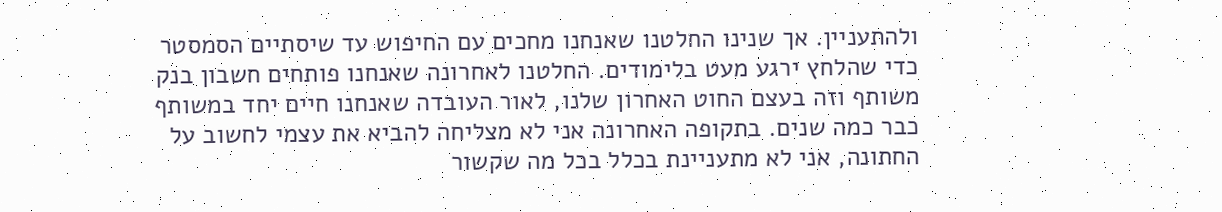ולהתעניין. אך שנינו החלטנו שאנחנו מחכים עם החיפוש עד שיסתיים הסמסטר כדי שהלחץ ירגע מעט בלימודים. החלטנו לאחרונה שאנחנו פותחים חשבון בנק משותף וזה בעצם החוט האחרון שלנו, לאור העובדה שאנחנו חיים יחד במשותף כבר כמה שנים. בתקופה האחרונה אני לא מצליחה להביא את עצמי לחשוב על החתונה, אני לא מתעניינת בכלל בכל מה שקשור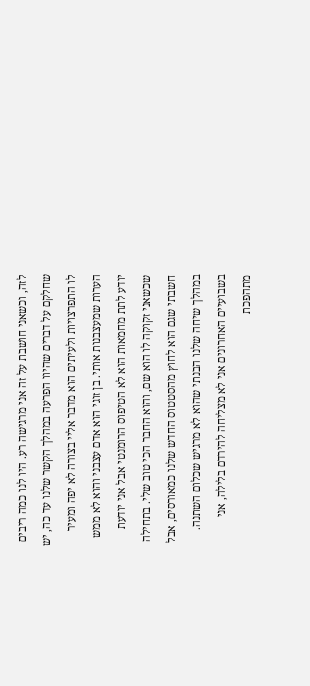לזה, וכשאני חושבת על זה אני מרגישה רע. היו לנו כמה ריבים שחלקם על דברים שהיוו הפרעה במהלך הקשר שלנו עד כה, יש לו התפרצויות ולעיתים הוא מדבר אליי בצורה לא יפה ומעיר הערות שמעצבנות אותי. בן זוגי הוא אדם עצבני והוא לא ממש יודע לתת מחמאות הוא לא הטיפוס הרומנטי אבל אני יודעת שכשאני זקוקה לו הוא שם, והוא החבר הכי טוב שלי. בתחילה חשבתי שגם הוא לחוץ מהסטטוס החדש שלנו כמאורסים, אבל במהלך שיחה שלנו הבנתי שהוא לא מרגיש שכלום השתנה. בשבועיים האחרונים אני לא מצליחה להירדם בלילה, אני מתהפכת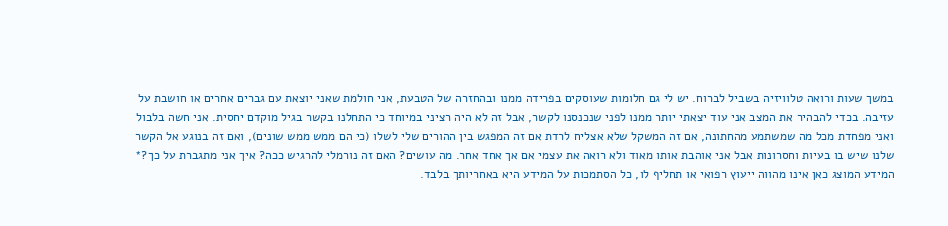במשך שעות ורואה טלוויזיה בשביל לברוח. יש לי גם חלומות שעוסקים בפרידה ממנו ובהחזרה של הטבעת, אני חולמת שאני יוצאת עם גברים אחרים או חושבת על עזיבה. בכדי להבהיר את המצב אני עוד יצאתי יותר ממנו לפני שנכנסנו לקשר, אבל זה לא היה רציני במיוחד כי התחלנו בקשר בגיל מוקדם יחסית. אני חשה בלבול ואני מפחדת מכל מה שמשתמע מהחתונה, אם זה המשקל שלא אצליח לרדת אם זה המפגש בין ההורים שלי לשלו (כי הם ממש ממש שונים), ואם זה בנוגע אל הקשר שלנו שיש בו בעיות וחסרונות אבל אני אוהבת אותו מאוד ולא רואה את עצמי אם אך אחד אחר. מה עושים? האם זה נורמלי להרגיש ככה? איך אני מתגברת על כך?* המידע המוצג כאן אינו מהווה ייעוץ רפואי או תחליף לו, כל הסתמכות על המידע היא באחריותך בלבד.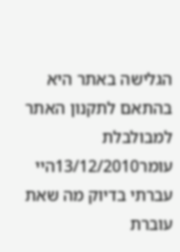הגלישה באתר היא בהתאם לתקנון האתר למבולבלת
עומר13/12/2010היי
עברתי בדיוק מה שאת עוברת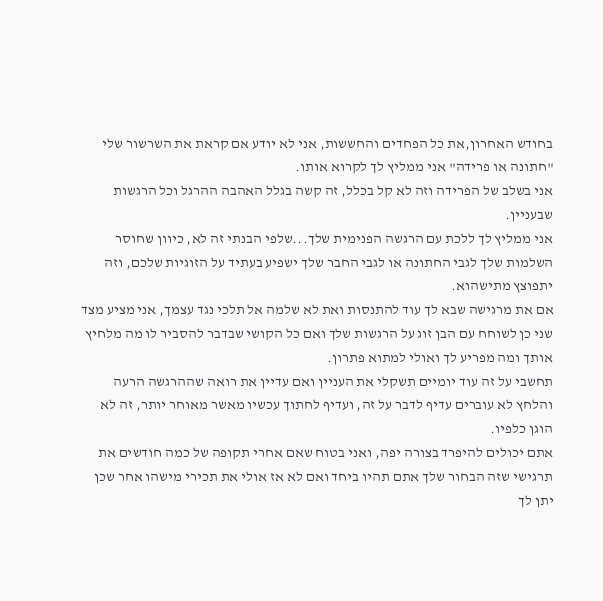בחודש האחרון,את כל הפחדים והחששות, אני לא יודע אם קראת את השרשור שלי "חתונה או פרידה" אני ממליץ לך לקרוא אותו.
אני בשלב של הפרידה וזה לא קל בכלל, זה קשה בגלל האהבה ההרגל וכל הרגשות שבעניין.
אני ממליץ לך ללכת עם הרגשה הפנימית שלך...שלפי הבנתי זה לא, כיוון שחוסר השלמות שלך לגבי החתונה או לגבי החבר שלך ישפיע בעתיד על הזוגיות שלכם, וזה יתפוצץ מתישהוא.
אם את מרגישה שבא לך עוד להתנסות ואת לא שלמה אל תלכי נגד עצמך, אני מציע מצד שני כן לשוחח עם הבן זוג על הרגשות שלך ואם כל הקושי שבדבר להסביר לו מה מלחיץ אותך ומה מפריע לך ואולי למתוא פתרון.
תחשבי על זה עוד יומיים תשקלי את העניין ואם עדיין את רואה שההרגשה הרעה והלחץ לא עוברים עדיף לדבר על זה, ועדיף לחתוך עכשיו מאשר מאוחר יותר, זה לא הוגן כלפיו.
אתם יכולים להיפרד בצורה יפה, ואני בטוח שאם אחרי תקופה של כמה חודשים את תרגישי שזה הבחור שלך אתם תהיו ביחד ואם לא אז אולי את תכירי מישהו אחר שכן יתן לך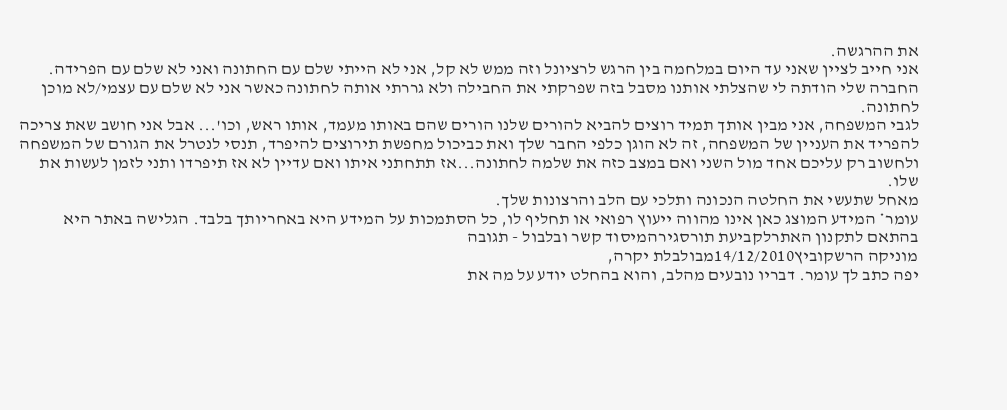את ההרגשה.
אני חייב לציין שאני עד היום במלחמה בין הרגש לרציונל וזה ממש לא קל, אני לא הייתי שלם עם החתונה ואני לא שלם עם הפרידה.
החברה שלי הודתה לי שהצלתי אותנו מסבל בזה שפרקתי את החבילה ולא גררתי אותה לחתונה כאשר אני לא שלם עם עצמי/לא מוכן לחתונה.
לגבי המשפחה, אני מבין אותך תמיד רוצים להביא להורים שלנו הורים שהם באותו מעמד, אותו ראש, וכו'... אבל אני חושב שאת צריכה להפריד את העניין של המשפחה, זה לא הוגן כלפי החבר שלך ואת כביכול מחפשת תירוצים להיפרד, תנסי לנטרל את הגורם של המשפחה ולחשוב רק עליכם אחד מול השני ואם במצב כזה את שלמה לחתונה...אז תתחתני איתו ואם עדיין לא אז תיפרדו ותני לזמן לעשות את שלו.
מאחל שתעשי את החלטה הנכונה ותלכי עם הלב והרצונות שלך.
עומר* המידע המוצג כאן אינו מהווה ייעוץ רפואי או תחליף לו, כל הסתמכות על המידע היא באחריותך בלבד. הגלישה באתר היא בהתאם לתקנון האתרלקביעת תורסגירהמיסוד קשר ובלבול - תגובה
מוניקה הרשקוביץ14/12/2010מבולבלת יקרה,
יפה כתב לך עומר. דבריו נובעים מהלב, והוא בהחלט יודע על מה את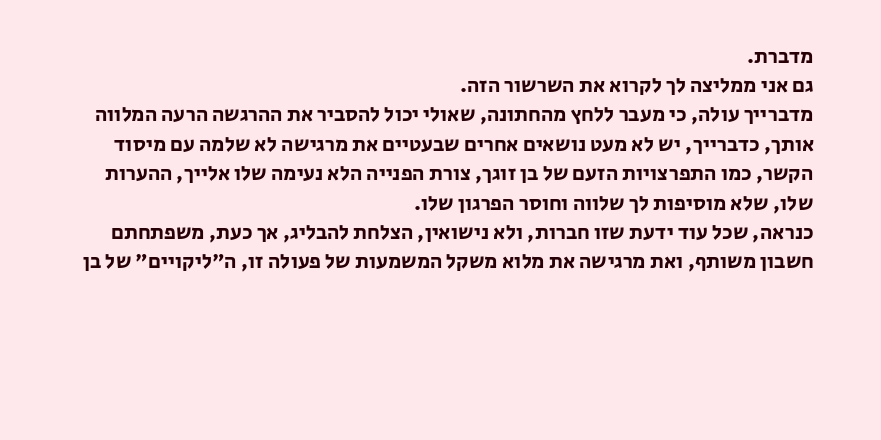מדברת.
גם אני ממליצה לך לקרוא את השרשור הזה.
מדברייך עולה, כי מעבר ללחץ מהחתונה, שאולי יכול להסביר את ההרגשה הרעה המלווה אותך, כדברייך, יש לא מעט נושאים אחרים שבעטיים את מרגישה לא שלמה עם מיסוד הקשר, כמו התפרצויות הזעם של בן זוגך, צורת הפנייה הלא נעימה שלו אלייך, ההערות שלו, שלא מוסיפות לך שלווה וחוסר הפרגון שלו.
כנראה, שכל עוד ידעת שזו חברות, ולא נישואין, הצלחת להבליג, אך כעת, משפתחתם חשבון משותף, ואת מרגישה את מלוא משקל המשמעות של פעולה זו, ה"ליקויים" של בן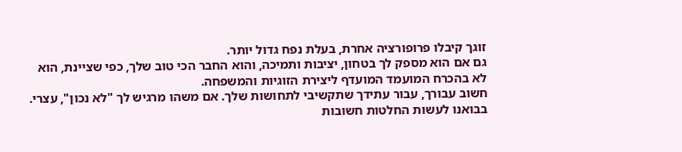זוגך קיבלו פרופורציה אחרת, בעלת נפח גדול יותר.
גם אם הוא מספק לך בטחון, יציבות ותמיכה, והוא החבר הכי טוב שלך, כפי שציינת, הוא לא בהכרח המועמד המועדף ליצירת הזוגיות והמשפחה.
חשוב עבורך, עבור עתידך שתקשיבי לתחושות שלך. אם משהו מרגיש לך "לא נכון", עצרי.
בבואנו לעשות החלטות חשובות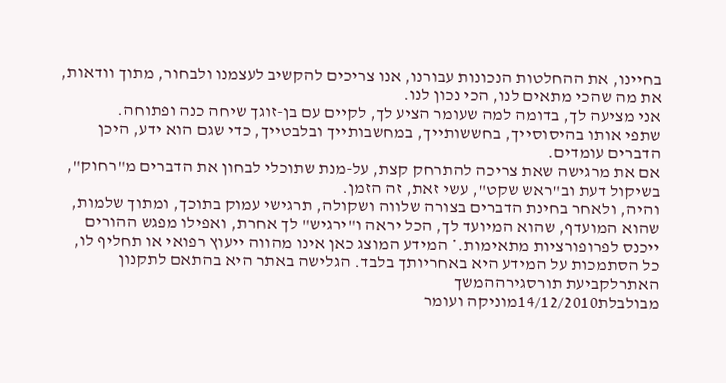בחיינו, את ההחלטות הנכונות עבורנו, אנו צריכים להקשיב לעצמנו ולבחור, מתוך וודאות, את מה שהכי מתאים לנו, הכי נכון לנו.
אני מציעה לך, בדומה למה שעומר הציע לך, לקיים עם בן-זוגך שיחה כנה ופתוחה.
שתפי אותו בהיסוסייך, בחששותייך, במחשבותייך ובלבטייך, כדי שגם הוא ידע, היכן הדברים עומדים.
אם את מרגישה שאת צריכה להתרחק קצת, על-מנת שתוכלי לבחון את הדברים מ"רחוק", בשיקול דעת וב"ראש שקט", עשי זאת, זה הזמן.
והיה, ולאחר בחינת הדברים בצורה שלווה ושקולה, תרגישי עמוק בתוכך, ומתוך שלמות, שהוא המועדף, שהוא המיועד לך, הכל יראה ו"ירגיש" לך אחרת, ואפילו מפגש ההורים ייכנס לפרופורציות מתאימות.* המידע המוצג כאן אינו מהווה ייעוץ רפואי או תחליף לו, כל הסתמכות על המידע היא באחריותך בלבד. הגלישה באתר היא בהתאם לתקנון האתרלקביעת תורסגירההמשך
מבולבלת14/12/2010מוניקה ועומר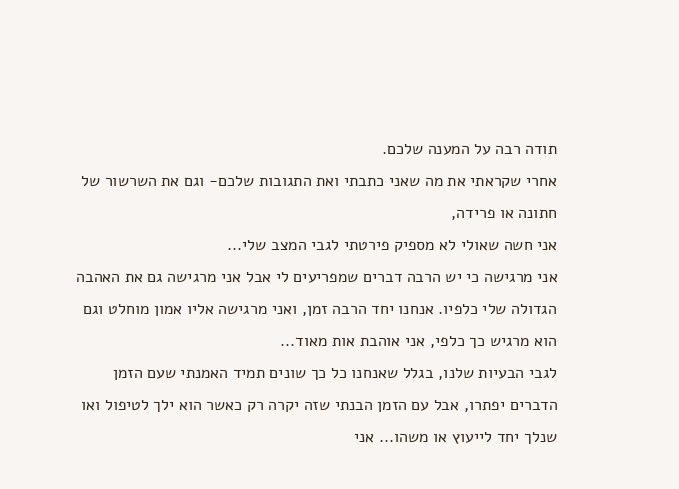תודה רבה על המענה שלכם.
אחרי שקראתי את מה שאני כתבתי ואת התגובות שלכם- וגם את השרשור של חתונה או פרידה,
אני חשה שאולי לא מספיק פירטתי לגבי המצב שלי...
אני מרגישה כי יש הרבה דברים שמפריעים לי אבל אני מרגישה גם את האהבה הגדולה שלי כלפיו. אנחנו יחד הרבה זמן, ואני מרגישה אליו אמון מוחלט וגם הוא מרגיש כך כלפי, אני אוהבת אות מאוד...
לגבי הבעיות שלנו, בגלל שאנחנו כל כך שונים תמיד האמנתי שעם הזמן הדברים יפתרו, אבל עם הזמן הבנתי שזה יקרה רק כאשר הוא ילך לטיפול ואו שנלך יחד לייעוץ או משהו... אני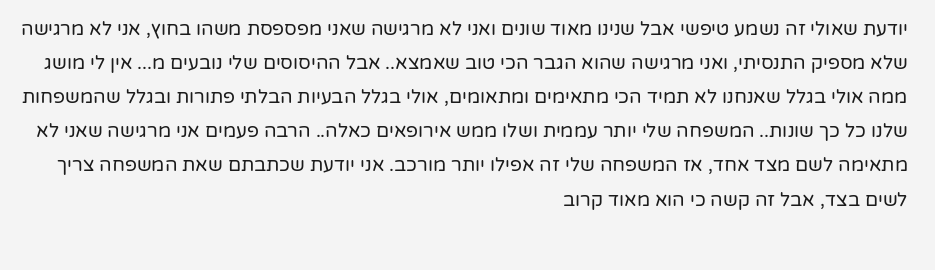יודעת שאולי זה נשמע טיפשי אבל שנינו מאוד שונים ואני לא מרגישה שאני מפספסת משהו בחוץ, אני לא מרגישה שלא מספיק התנסיתי, ואני מרגישה שהוא הגבר הכי טוב שאמצא.. אבל ההיסוסים שלי נובעים מ... אין לי מושג ממה אולי בגלל שאנחנו לא תמיד הכי מתאימים ומתאומים, אולי בגלל הבעיות הבלתי פתורות ובגלל שהמשפחות שלנו כל כך שונות.. המשפחה שלי יותר עממית ושלו ממש אירופאים כאלה.. הרבה פעמים אני מרגישה שאני לא מתאימה לשם מצד אחד, אז המשפחה שלי זה אפילו יותר מורכב. אני יודעת שכתבתם שאת המשפחה צריך לשים בצד, אבל זה קשה כי הוא מאוד קרוב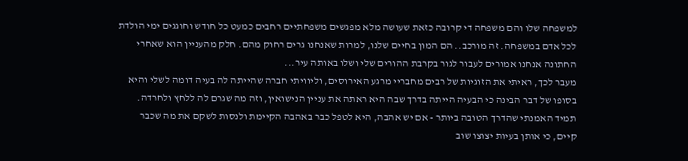למשפחה שלו והם משפחה די קרובה כזאת שעושה מלא מפגשים משפחתיים רחבים כמעט כל חודש וחוגגים ימי הולדת לכל אדם במשפחה. זה מורכב.. הם המון בחיים שלנו, למרות שאנחנו גרים רחוק מהם. חלק מהעניין הוא שאחרי החתונה אנחנו אמורים לעבור לגור בקרבת ההורים שלי ושלו באותה עיר...
מעבר לכך, ראיתי את הזוגיות של רבים מחבריי מרגע האירוסים, וליוויתי חברה שהייתה לה בעיה דומה לשלי והיא בסופו של דבר הבינה כי הבעיה הייתה בדרך שבה היא ראתה את עניין הנישואין, וזה מה שגרם לה ללחץ ולחרדה.
תמיד האמנתי שהדרך הטובה ביותר - אם יש אהבה, היא לטפל כבר באהבה הקיימת ולנסות לשקם את מה שכבר קיים, כי אותן בעיות יצוצו שוב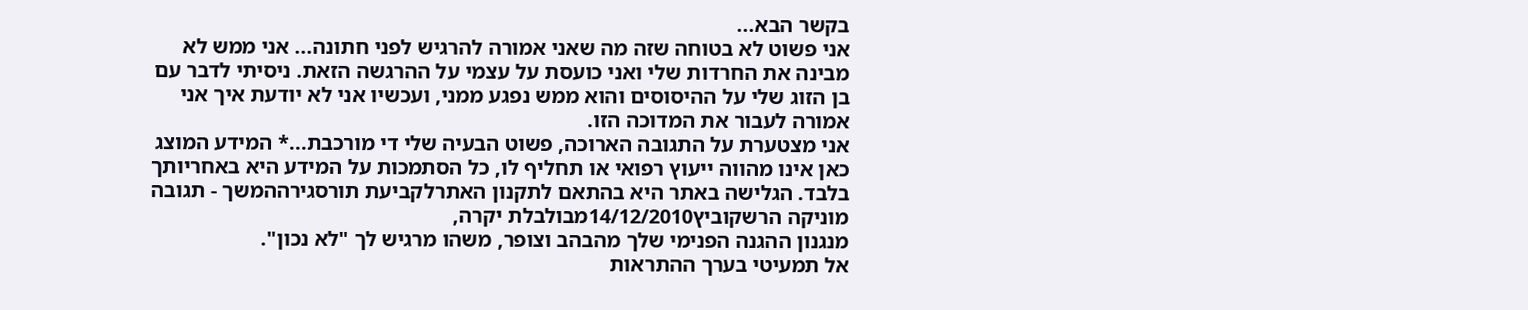בקשר הבא...
אני פשוט לא בטוחה שזה מה שאני אמורה להרגיש לפני חתונה... אני ממש לא מבינה את החרדות שלי ואני כועסת על עצמי על ההרגשה הזאת. ניסיתי לדבר עם בן הזוג שלי על ההיסוסים והוא ממש נפגע ממני, ועכשיו אני לא יודעת איך אני אמורה לעבור את המדוכה הזו.
אני מצטערת על התגובה הארוכה, פשוט הבעיה שלי די מורכבת...* המידע המוצג כאן אינו מהווה ייעוץ רפואי או תחליף לו, כל הסתמכות על המידע היא באחריותך בלבד. הגלישה באתר היא בהתאם לתקנון האתרלקביעת תורסגירההמשך - תגובה
מוניקה הרשקוביץ14/12/2010מבולבלת יקרה,
מנגנון ההגנה הפנימי שלך מהבהב וצופר, משהו מרגיש לך "לא נכון".
אל תמעיטי בערך ההתראות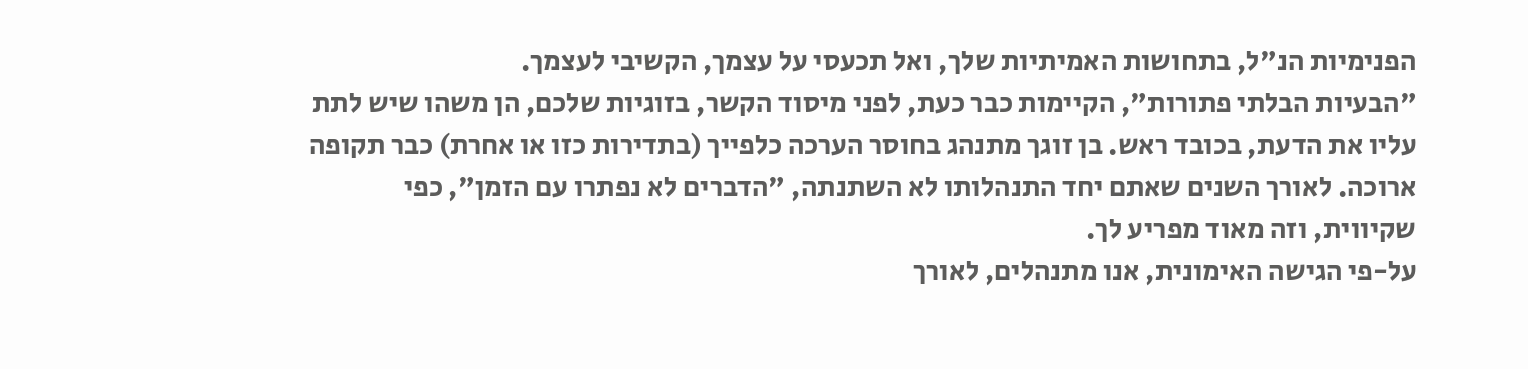הפנימיות הנ"ל, בתחושות האמיתיות שלך, ואל תכעסי על עצמך, הקשיבי לעצמך.
"הבעיות הבלתי פתורות", הקיימות כבר כעת, לפני מיסוד הקשר, בזוגיות שלכם, הן משהו שיש לתת עליו את הדעת, בכובד ראש. בן זוגך מתנהג בחוסר הערכה כלפייך (בתדירות כזו או אחרת) כבר תקופה ארוכה. לאורך השנים שאתם יחד התנהלותו לא השתנתה, "הדברים לא נפתרו עם הזמן", כפי שקיווית, וזה מאוד מפריע לך.
על-פי הגישה האימונית, אנו מתנהלים, לאורך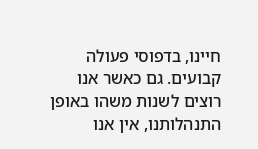חיינו, בדפוסי פעולה קבועים. גם כאשר אנו רוצים לשנות משהו באופן התנהלותנו, אין אנו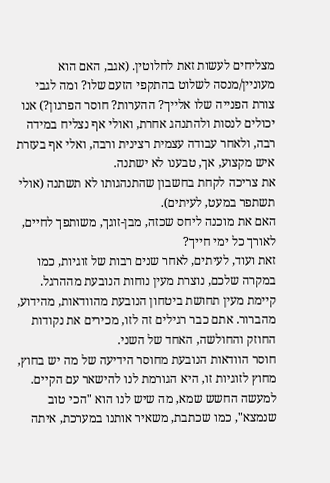מצליחים לעשות זאת לחלוטין. (אגב, האם הוא מעוניין/מנסה לשלוט בהתקפי הזעם שלו? ומה לגבי צורת הפנייה שלו אלייך? ההערות? חוסר הפרגון?) אנו יכולים לנסות ולהתנהג אחרת, ואולי אף נצליח במידה רבה, ולאחר עבודה עצמית רצינית ורבה, ואלי אף בעזרת איש מקצוע, אך, טבענו לא ישתנה.
את צריכה לקחת בחשבון שהתנהגותו לא תשתנה (אולי תשתפר במעט, לעיתים).
האם את מוכנה ליחס שכזה, מבן-זוגך, משותפך לחיים, לאורך כל ימי חייך?
זאת ועוד, לעיתים, לאחר שנים רבות של זוגיות, כמו במקרה שלכם, נוצרת מעין נוחות הנובעת מההרגל.
קיימת מעין תחושת ביטחון הנובעת מהוודאות, מהידוע, מהברור. אתם כבר רגילים זה לזו, מכירים את נקודות החוזק והחולשה, האחד של השני.
חוסר הוודאות הנובעת מחוסר הידיעה של מה יש בחוץ, מחוץ לזוגיות זו, היא הגורמת לנו להישאר עם הקיים. למעשה החשש שמא, מה שיש לנו הוא "הכי טוב שנמצא", כמו שכתבת, משאיר אותנו במערכת, איתה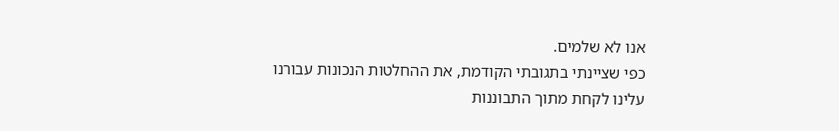אנו לא שלמים.
כפי שציינתי בתגובתי הקודמת, את ההחלטות הנכונות עבורנו עלינו לקחת מתוך התבוננות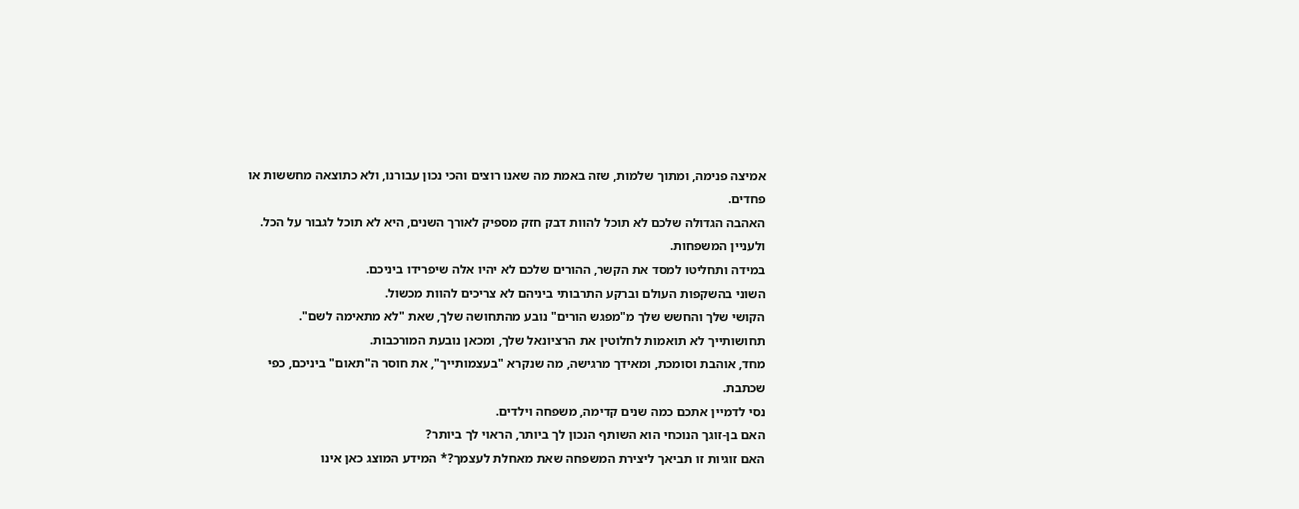אמיצה פנימה, ומתוך שלמות, שזה באמת מה שאנו רוצים והכי נכון עבורנו, ולא כתוצאה מחששות או פחדים.
האהבה הגדולה שלכם לא תוכל להוות דבק חזק מספיק לאורך השנים, היא לא תוכל לגבור על הכל.
ולעניין המשפחות.
במידה ותחליטו למסד את הקשר, ההורים שלכם לא יהיו אלה שיפרידו ביניכם.
השוני בהשקפות העולם וברקע התרבותי ביניהם לא צריכים להוות מכשול.
הקושי שלך והחשש שלך מ"מפגש הורים" נובע מהתחושה שלך, שאת "לא מתאימה לשם".
תחושותייך לא תואמות לחלוטין את הרציונאל שלך, ומכאן נובעת המורכבות.
מחד, אוהבת וסומכת, ומאידך מרגישה, מה שנקרא "בעצמותייך", את חוסר ה"תאום" ביניכם, כפי שכתבת.
נסי לדמיין אתכם כמה שנים קדימה, משפחה וילדים.
האם בן-זוגך הנוכחי הוא השותף הנכון לך ביותר, הראוי לך ביותר?
האם זוגיות זו תביאך ליצירת המשפחה שאת מאחלת לעצמך?* המידע המוצג כאן אינו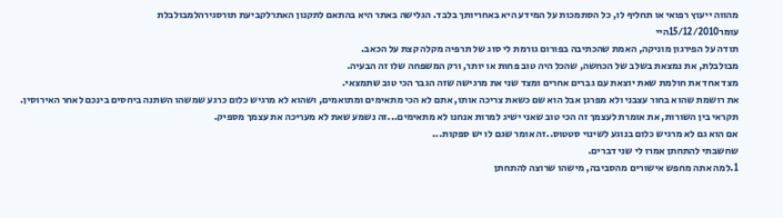מהווה ייעוץ רפואי או תחליף לו, כל הסתמכות על המידע היא באחריותך בלבד. הגלישה באתר היא בהתאם לתקנון האתרלקביעת תורסגירהלמבולבלת
עומר15/12/2010היי
תודה על הפירגון מוניקה, האמת שהכתיבה בפורום גורמת לי סוג של תרפיה מקלה קצת על הכאב.
מבולבלת, את נמצאת בשלב של הכחשה, שהכל היה טוב פחות או יותר, ורק המשפחה שלו זה הבעיה.
מצד אחד את חולמת שאת יוצאת עם גברים אחרים ומצד שני את מרגישה שזה הגבר הכי טוב שתמצאי.
את רושמת שהוא בחור עצבני ולא מפרגן אבל הוא שם כשאת צריכה אותו, אתם לא הכי מתאימים ומתואמים, ושהוא לא מרגיש כלום כרגע שמשהו השתנה ביחסים בינכם לאחר האירוסין.
תקראי בין השורות, את אומרת לעצמך זה הכי טוב שאני ישיג למרות אנחנו לא מתאימים...זה נשמע שאת לא מעריכה את עצמך מספיק.
אם הוא גם לא מרגיש כלום בנוגע לשינוי סטטוס..זה אומר שגם לו יש ספקות...
שחשבתי להתחתן אמרו לי שני דברים.
1.למה אתה מחפש אישורים מהסביבה, מישהו שרוצה להתחתן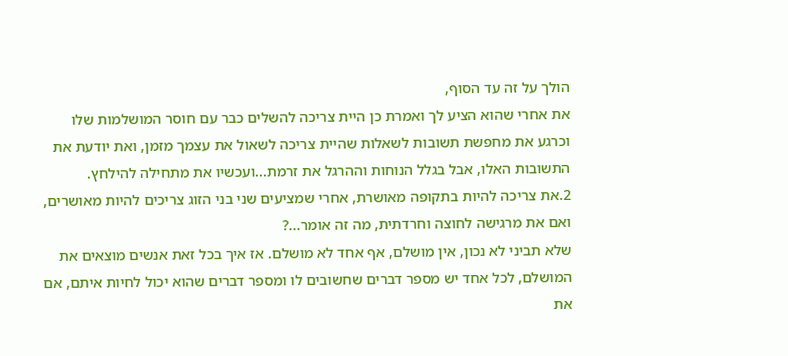הולך על זה עד הסוף,
את אחרי שהוא הציע לך ואמרת כן היית צריכה להשלים כבר עם חוסר המושלמות שלו
וכרגע את מחפשת תשובות לשאלות שהיית צריכה לשאול את עצמך מזמן, ואת יודעת את התשובות האלו, אבל בגלל הנוחות וההרגל את זרמת...ועכשיו את מתחילה להילחץ.
2.את צריכה להיות בתקופה מאושרת, אחרי שמציעים שני בני הזוג צריכים להיות מאושרים, ואם את מרגישה לחוצה וחרדתית, מה זה אומר...?
שלא תביני לא נכון, אין מושלם, אף אחד לא מושלם. אז איך בכל זאת אנשים מוצאים את המושלם, לכל אחד יש מספר דברים שחשובים לו ומספר דברים שהוא יכול לחיות איתם, אם את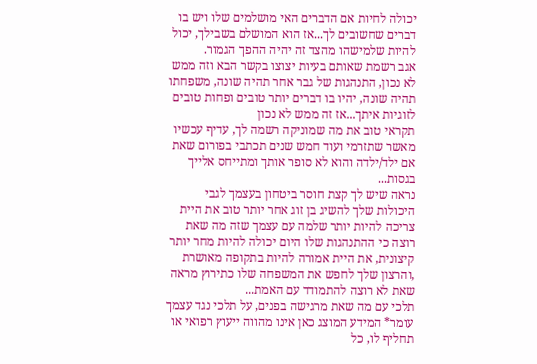יכולה לחיות אם הדברים האי מושלמים שלו ויש בו דברים שחשובים לך...אז הוא המושלם בשבילך, יכול להיות שלמישהו מהצד זה יהיה ההפך הגמור.
אגב רשמת שאותם בעיות יצוצו בקשר הבא וזה ממש לא נכון, התנהגות של גבר אחר תהיה שונה, משפחתו תהיה שונה, יהיו בו דברים יותר טובים ופחות טובים לזוגיות איתך...אז זה ממש לא נכון
תקראי טוב את מה שמוניקה רשמה לך, עדיף עכשיו מאשר שתזרמי ועוד חמש שנים תכתבי בפורום שאת אם ילד/ילדה והוא לא סופר אותך ומתייחס אלייך בגסות...
נראה שיש לך קצת חוסר ביטחון בעצמך לגבי היכולות שלך להשיג בן זוג אחר יותר טוב את היית צריכה להיות יותר שלמה עם עצמך שזה מה שאת רוצה כי ההתנהגות שלו היום יכולה להיות מחר יותר קיצונית, את היית אמורה להיות בתקופה מאושרת ,והרצון שלך לחפש את המשפחה שלו כתירוץ מראה שאת לא רוצה להתמודד עם האמת...
תלכי עם מה שאת מרגישה בפנים, על תלכי נגד עצמך
עומר* המידע המוצג כאן אינו מהווה ייעוץ רפואי או תחליף לו, כל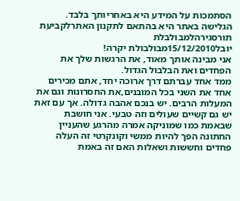הסתמכות על המידע היא באחריותך בלבד. הגלישה באתר היא בהתאם לתקנון האתרלקביעת תורסגירהלמבולבלת
יובל15/12/2010מבולבולת יקרה!
אני מבינה אותך מאוד, את הרגשות שלך את הפחדים ואת הבלבול הגדול.
ממד אחד עברתם דרך ארוכה יחד, אתם מכירים אחד את השני בכל המובנים,את החסרונות וגם את המעלות הרבים. יש בנכם אהבה גדולה. אך עם זאת יש גם קשיים שעולים וזה טבעי. אני חושבת שבאמת כמו שמוניקה אמרה מהרגע שהעניין החתונה הפך להיות ממשי וקונקרטי זה העלה פחדים וחששות ושאלות האם זה באמת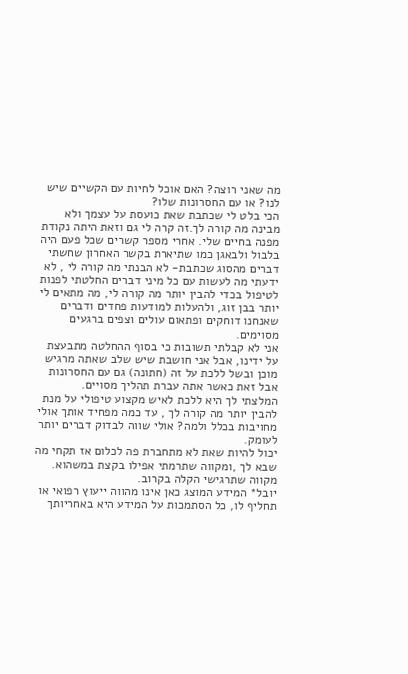מה שאני רוצה? האם אוכל לחיות עם הקשיים שיש לנו? או עם החסרונות שלו?
הכי בלט לי שכתבת שאת כועסת על עצמך ולא מבינה מה קורה לך.זה קרה לי גם וזאת היתה נקודת מפנה בחיים שלי. אחרי מספר קשרים שכל פעם היה בלבול ולבאגן כמו שתיארת בקשר האחרון שחשתי דברים מהסוג שכתבת- לא הבנתי מה קורה לי , לא ידעתי מה לעשות עם כל מיני דברים החלטתי לפנות לטיפול בכדי להבין יותר מה קורה לי, מה מתאים לי יותר בבן זוג, ולהעלות למודעות פחדים ודברים שאנחנו דוחקים ופתאום עולים וצפים ברגעים מסוימים.
אני לא קבלתי תשובות כי בסוף ההחלטה מתבעצת על ידינו, אבל אני חושבת שיש שלב שאתה מרגיש מוכן ובשל ללכת על זה (חתונה) גם עם החסרונות אבל זאת כאשר אתה עברת תהליך מסויים.
המלצתי לך היא ללכת לאיש מקצוע טיפולי על מנת להבין יותר מה קורה לך , עד כמה מפחיד אותך אולי מחויבות בכלל ולמה? אולי שווה לבדוק דברים יותר לעומק.
יכול להיות שאת לא מתחברת פה לכלום אז תקחי מה שבא לך ,ומקווה שתרמתי אפילו בקצת במשהוא.
מקווה שתרגישי הקלה בקרוב.
יובל* המידע המוצג כאן אינו מהווה ייעוץ רפואי או תחליף לו, כל הסתמכות על המידע היא באחריותך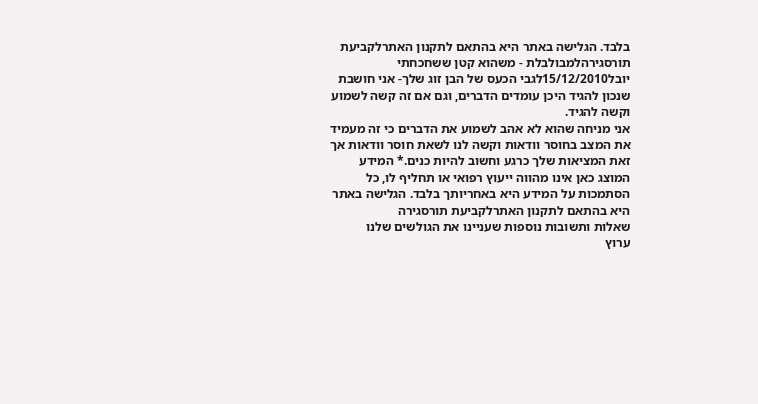בלבד. הגלישה באתר היא בהתאם לתקנון האתרלקביעת תורסגירהלמבולבלת - משהוא קטן ששחכחתי
יובל15/12/2010לגבי הכעס של הבן זוג שלך- אני חושבת שנכון להגיד היכן עומדים הדברים, וגם אם זה קשה לשמוע וקשה להגיד.
אני מניחה שהוא לא אהב לשמוע את הדברים כי זה מעמיד את המצב בחוסר וודאות וקשה לנו לשאת חוסר וודאות אך זאת המציאות שלך כרגע וחשוב להיות כנים.* המידע המוצג כאן אינו מהווה ייעוץ רפואי או תחליף לו, כל הסתמכות על המידע היא באחריותך בלבד. הגלישה באתר היא בהתאם לתקנון האתרלקביעת תורסגירה
שאלות ותשובות נוספות שעניינו את הגולשים שלנו
ערוץ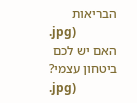הבריאות
.jpg)
האם יש לכם ביטחון עצמי?
.jpg)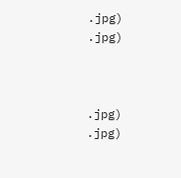.jpg)
.jpg)



.jpg)
.jpg)